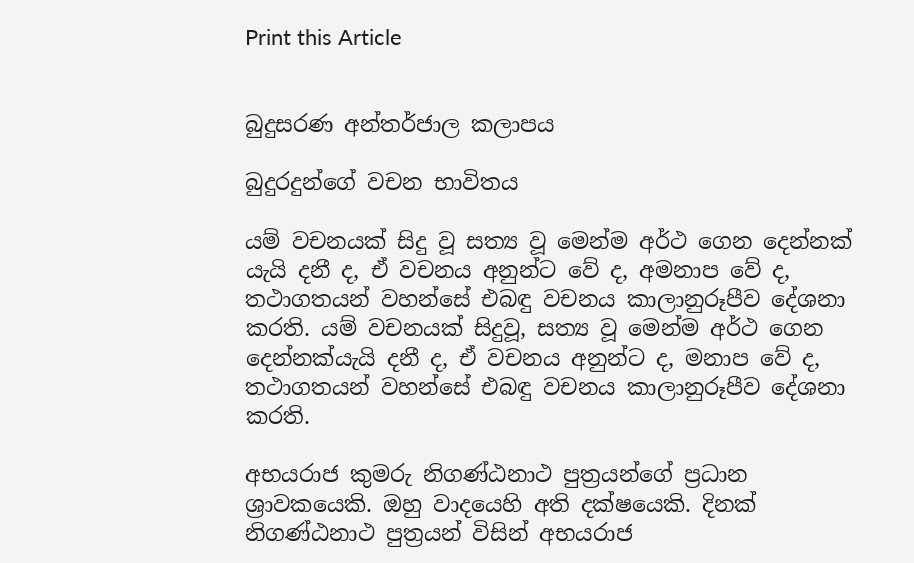Print this Article


බුදුසරණ අන්තර්ජාල කලාපය

බුදුරදුන්ගේ වචන භාවිතය

යම් වචනයක් සිදු වූ සත්‍ය වූ මෙන්ම අර්ථ ගෙන දෙන්නක් යැයි දනී ද, ඒ වචනය අනුන්ට වේ ද, අමනාප වේ ද, තථාගතයන් වහන්සේ එබඳු වචනය කාලානුරූපීව දේශනා කරති. යම් වචනයක් සිදුවූ, සත්‍ය වූ මෙන්ම අර්ථ ගෙන දෙන්නක්යැයි දනී ද, ඒ වචනය අනුන්ට ද, මනාප වේ ද, තථාගතයන් වහන්සේ එබඳු වචනය කාලානුරූපීව දේශනා කරති.

අභයරාජ කුමරු නිගණ්ඨනාථ පුත්‍රයන්ගේ ප්‍රධාන ශ්‍රාවකයෙකි. ඔහු වාදයෙහි අති දක්ෂයෙකි. දිනක් නිගණ්ඨනාථ පුත්‍රයන් විසින් අභයරාජ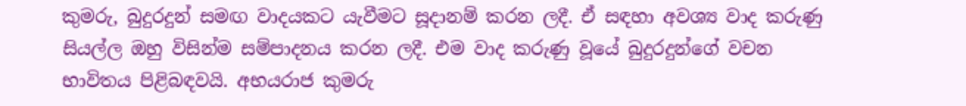කුමරු, බුදුරදුන් සමඟ වාදයකට යැවීමට සූදානම් කරන ලදී. ඒ සඳහා අවශ්‍ය වාද කරුණු සියල්ල ඔහු විසින්ම සම්පාදනය කරන ලදී. එම වාද කරුණු වූයේ බුදුරදුන්ගේ වචන භාවිතය පිළිබඳවයි. අභයරාජ කුමරු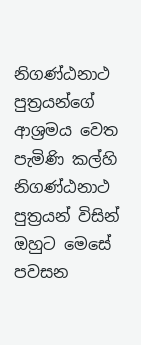නිගණ්ඨනාථ පුත්‍රයන්ගේ ආශ්‍රමය වෙත පැමිණි කල්හි නිගණ්ඨනාථ පුත්‍රයන් විසින් ඔහුට මෙසේ පවසන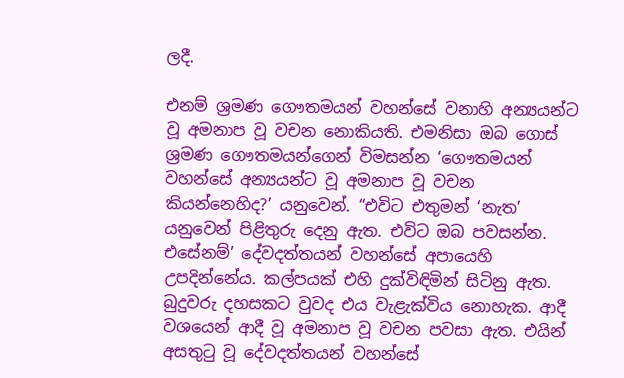ලදී.

එනම් ශ්‍රමණ ගෞතමයන් වහන්සේ වනාහි අන්‍යයන්ට වූ අමනාප වූ වචන නොකියති. එමනිසා ඔබ ගොස් ශ්‍රමණ ගෞතමයන්ගෙන් විමසන්න ‘ගෞතමයන් වහන්සේ අන්‍යයන්ට වූ අමනාප වූ වචන කියන්නෙහිද?’ යනුවෙන්. “එවිට එතුමන් ‘නැත’ යනුවෙන් පිළිතුරු දෙනු ඇත. එවිට ඔබ පවසන්න. එසේනම්’ දේවදත්තයන් වහන්සේ අපායෙහි උපදින්නේය. කල්පයක් එහි දුක්විඳිමින් සිටිනු ඇත. බුදුවරු දහසකට වුවද එය වැළැක්විය නොහැක. ආදී වශයෙන් ආදී වූ අමනාප වූ වචන පවසා ඇත. එයින් අසතුටු වූ දේවදත්තයන් වහන්සේ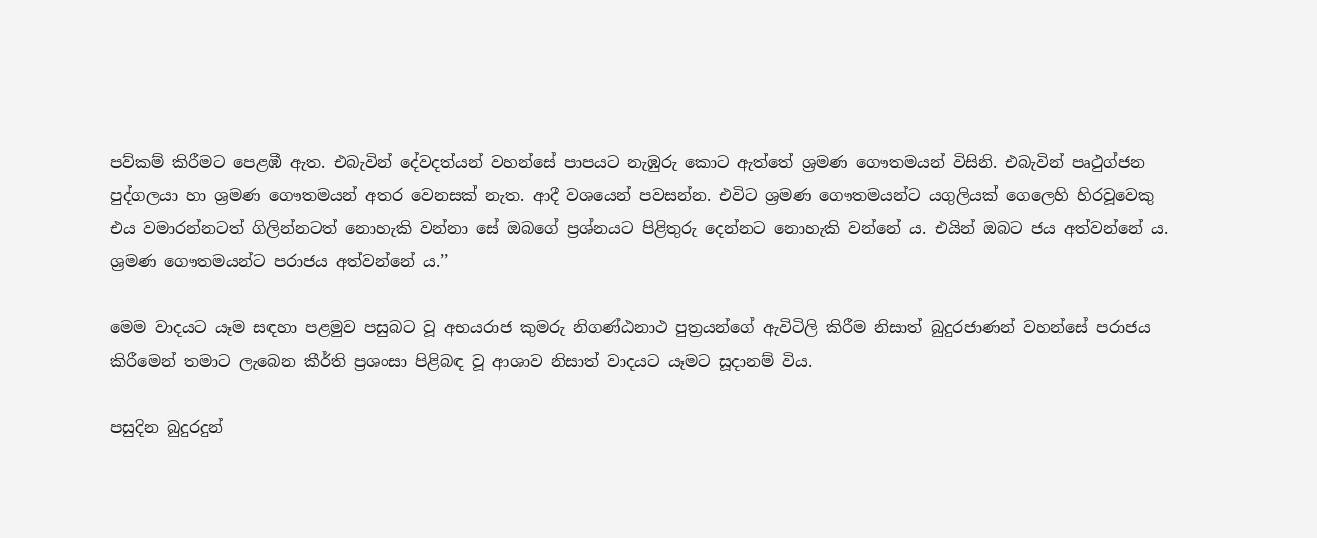පව්කම් කිරීමට පෙළඹී ඇත. එබැවින් දේවදත්යන් වහන්සේ පාපයට නැඹුරු කොට ඇත්තේ ශ්‍රමණ ගෞතමයන් විසිනි. එබැවින් පෘථුග්ජන පුද්ගලයා හා ශ්‍රමණ ගෞතමයන් අතර වෙනසක් නැත. ආදී වශයෙන් පවසන්න. එවිට ශ්‍රමණ ගෞතමයන්ට යගුලියක් ගෙලෙහි හිරවූවෙකු එය වමාරන්නටත් ගිලින්නටත් නොහැකි වන්නා සේ ඔබගේ ප්‍රශ්නයට පිළිතුරු දෙන්නට නොහැකි වන්නේ ය. එයින් ඔබට ජය අත්වන්නේ ය. ශ්‍රමණ ගෞතමයන්ට පරාජය අත්වන්නේ ය.’’

මෙම වාදයට යෑම සඳහා පළමුව පසුබට වූ අභයරාජ කුමරු නිගණ්ඨනාථ පුත්‍රයන්ගේ ඇවිටිලි කිරීම නිසාත් බුදුරජාණන් වහන්සේ පරාජය කිරීමෙන් තමාට ලැබෙන කීර්ති ප්‍රශංසා පිළිබඳ වූ ආශාව නිසාත් වාදයට යෑමට සූදානම් විය.

පසුදින බුදුරදුන්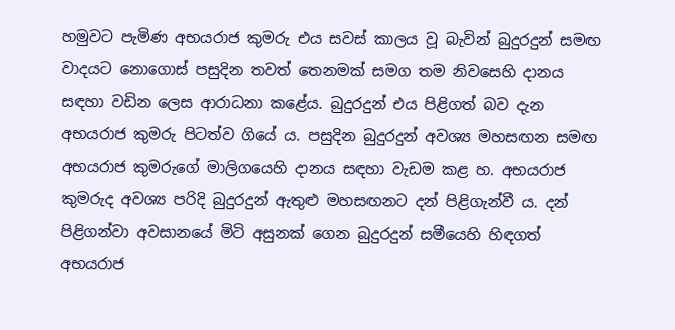හමුවට පැමිණ අභයරාජ කුමරු එය සවස් කාලය වූ බැවින් බුදුරදුන් සමඟ වාදයට නොගොස් පසුදින තවත් තෙනමක් සමග තම නිවසෙහි දානය සඳහා වඩින ලෙස ආරාධනා කළේය. බුදුරදුන් එය පිළිගත් බව දැන අභයරාජ කුමරු පිටත්ව ගියේ ය. පසුදින බුදුරදුන් අවශ්‍ය මහසඟන සමඟ අභයරාජ කුමරුගේ මාලිගයෙහි දානය සඳහා වැඩම කළ හ. අභයරාජ කුමරුද අවශ්‍ය පරිදි බුදුරදුන් ඇතුළු මහසඟනට දන් පිළිගැන්වී ය. දන් පිළිගන්වා අවසානයේ මිටි අසුනක් ගෙන බුදුරදුන් සමීයෙහි හිඳගත් අභයරාජ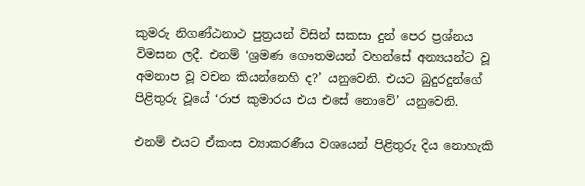කුමරු නිගණ්ඨනාථ පුත්‍රයන් විසින් සකසා දුන් පෙර ප්‍රශ්නය විමසන ලදී. එනම් ‘ශ්‍රමණ ගෞතමයන් වහන්සේ අන්‍යයන්ට වූ අමනාප වූ වචන කියන්නෙහි ද?’ යනුවෙනි. එයට බුදුරදුන්ගේ පිළිතුරු වූයේ ‘රාජ කුමාරය එය එසේ නොවේ’ යනුවෙනි.

එනම් එයට ඒකංස ව්‍යාකරණීය වශයෙන් පිළිතුරු දිය නොහැකි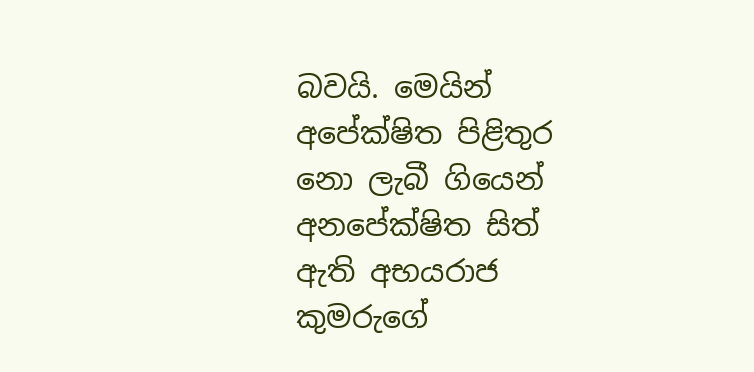බවයි. මෙයින් අපේක්ෂිත පිළිතුර නො ලැබී ගියෙන් අනපේක්ෂිත සිත් ඇති අභයරාජ කුමරුගේ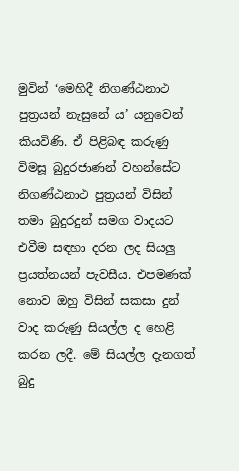මුවින් ‘මෙහිදී නිගණ්ඨනාථ පුත්‍රයන් නැසුනේ ය’ යනුවෙන් කියවිණි. ඒ පිළිබඳ කරුණු විමසූ බුදුරජාණන් වහන්සේට නිගණ්ඨනාථ පුත්‍රයන් විසින් තමා බුදුරදුන් සමග වාදයට එවීම සඳහා දරන ලද සියලු ප්‍රයත්නයන් පැවසීය. එපමණක් නොව ඔහු විසින් සකසා දුන් වාද කරුණු සියල්ල ද හෙළි කරන ලදී. මේ සියල්ල දැනගත් බුදු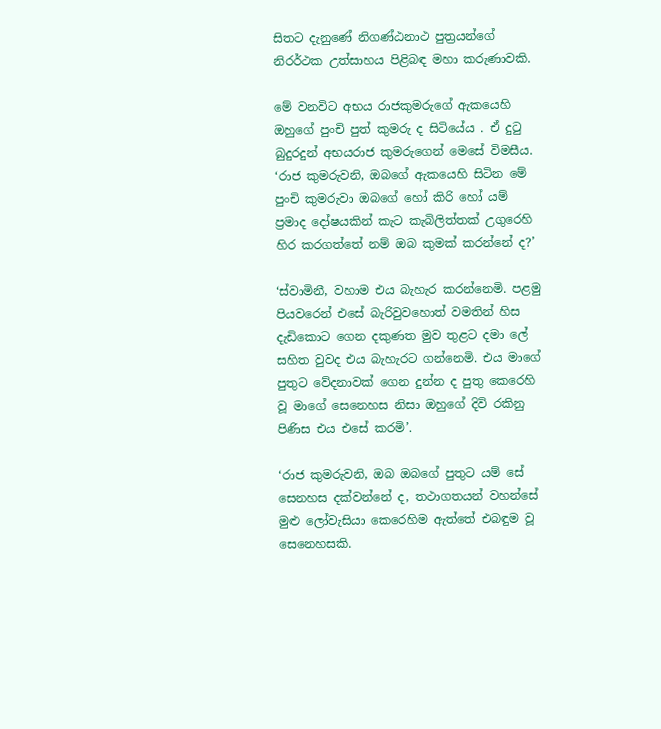සිතට දැනුණේ නිගණ්ඨනාථ පුත්‍රයන්ගේ නිරර්ථක උත්සාහය පිළිබඳ මහා කරුණාවකි.

මේ වනවිට අභය රාජකුමරුගේ ඇකයෙහි ඔහුගේ පුංචි පුත් කුමරු ද සිටියේය . ඒ දුටු බුදුරදුන් අභයරාජ කුමරුගෙන් මෙසේ විමසීය. ‘රාජ කුමරුවනි, ඔබගේ ඇකයෙහි සිටින මේ පුංචි කුමරුවා ඔබගේ හෝ කිරි හෝ යම් ප්‍රමාද දෝෂයකින් කැට කැබිලිත්තක් උගුරෙහි හිර කරගත්තේ නම් ඔබ කුමක් කරන්නේ ද?’

‘ස්වාමිනී, වහාම එය බැහැර කරන්නෙමි. පළමු පියවරෙන් එසේ බැරිවුවහොත් වමතින් හිස දැඩිකොට ගෙන දකුණත මුව තුළට දමා ලේ සහිත වුවද එය බැහැරට ගන්නෙමි. එය මාගේ පුතුට වේදනාවක් ගෙන දුන්න ද පුතු කෙරෙහි වූ මාගේ සෙනෙහස නිසා ඔහුගේ දිවි රකිනු පිණිස එය එසේ කරමි’.

‘රාජ කුමරුවනි, ඔබ ඔබගේ පුතුට යම් සේ සෙනහස දක්වන්නේ ද, තථාගතයන් වහන්සේ මුළු ලෝවැසියා කෙරෙහිම ඇත්තේ එබඳුම වූ සෙනෙහසකි.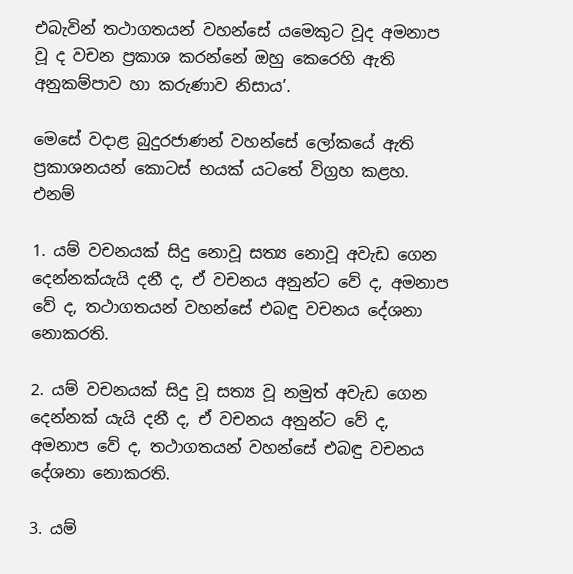එබැවින් තථාගතයන් වහන්සේ යමෙකුට වූද අමනාප වූ ද වචන ප්‍රකාශ කරන්නේ ඔහු කෙරෙහි ඇති අනුකම්පාව හා කරුණාව නිසාය’.

මෙසේ වදාළ බුදුරජාණන් වහන්සේ ලෝකයේ ඇති ප්‍රකාශනයන් කොටස් භයක් යටතේ විග්‍රහ කළහ. එනම්

1. යම් වචනයක් සිදු නොවූ සත්‍ය නොවූ අවැඩ ගෙන දෙන්නක්යැයි දනී ද, ඒ වචනය අනුන්ට වේ ද, අමනාප වේ ද, තථාගතයන් වහන්සේ එබඳු වචනය දේශනා නොකරති.

2. යම් වචනයක් සිදු වූ සත්‍ය වූ නමුත් අවැඩ ගෙන දෙන්නක් යැයි දනී ද, ඒ වචනය අනුන්ට වේ ද, අමනාප වේ ද, තථාගතයන් වහන්සේ එබඳු වචනය දේශනා නොකරති.

3. යම්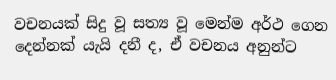වචනයක් සිදු වූ සත්‍ය වූ මෙන්ම අර්ථ ගෙන දෙන්නක් යැයි දනී ද, ඒ වචනය අනුන්ට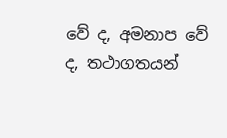වේ ද, අමනාප වේ ද, තථාගතයන්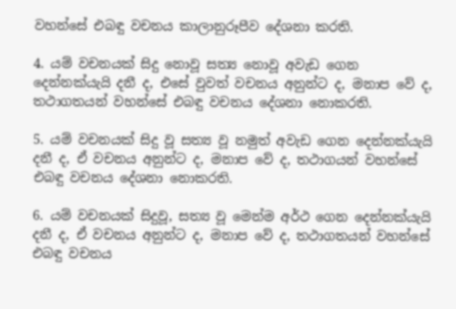වහන්සේ එබඳු වචනය කාලානුරූපීව දේශනා කරති.

4. යම් වචනයක් සිදු නොවූ සත්‍ය නොවූ අවැඩ ගෙන දෙන්නක්යැයි දනී ද, එසේ වුවත් වචනය අනුන්ට ද, මනාප වේ ද, තථාගතයන් වහන්සේ එබඳු වචනය දේශනා නොකරති.

5. යම් වචනයක් සිදු වූ සත්‍ය වූ නමුත් අවැඩ ගෙන දෙන්නක්යැයි දනී ද, ඒ වචනය අනුන්ට ද, මනාප වේ ද, තථාගයන් වහන්සේ එබඳු වචනය දේශනා නොකරති.

6. යම් වචනයක් සිදුවූ, සත්‍ය වූ මෙන්ම අර්ථ ගෙන දෙන්නක්යැයි දනී ද, ඒ වචනය අනුන්ට ද, මනාප වේ ද, තථාගතයන් වහන්සේ එබඳු වචනය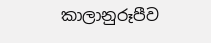කාලානුරූපීව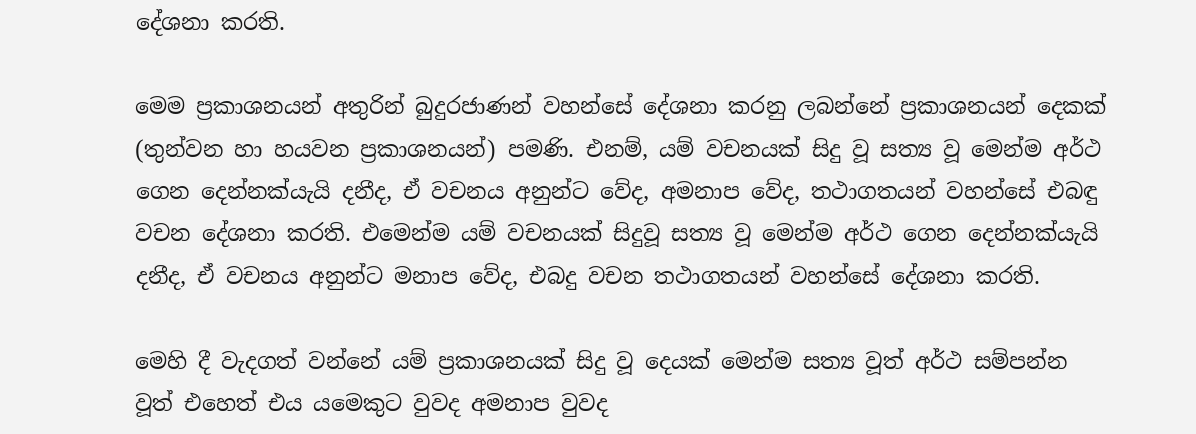දේශනා කරති.

මෙම ප්‍රකාශනයන් අතුරින් බුදුරජාණන් වහන්සේ දේශනා කරනු ලබන්නේ ප්‍රකාශනයන් දෙකක් (තුන්වන හා හයවන ප්‍රකාශනයන්) පමණි. එනම්, යම් වචනයක් සිදු වූ සත්‍ය වූ මෙන්ම අර්ථ ගෙන දෙන්නක්යැයි දනීද, ඒ වචනය අනුන්ට වේද, අමනාප වේද, තථාගතයන් වහන්සේ එබඳු වචන දේශනා කරති. එමෙන්ම යම් වචනයක් සිදුවූ සත්‍ය වූ මෙන්ම අර්ථ ගෙන දෙන්නක්යැයි දනීද, ඒ වචනය අනුන්ට මනාප වේද, එබදු වචන තථාගතයන් වහන්සේ දේශනා කරති.

මෙහි දී වැදගත් වන්නේ යම් ප්‍රකාශනයක් සිදු වූ දෙයක් මෙන්ම සත්‍ය වූත් අර්ථ සම්පන්න වූත් එහෙත් එය යමෙකුට වුවද අමනාප වුවද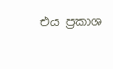එය ප්‍රකාශ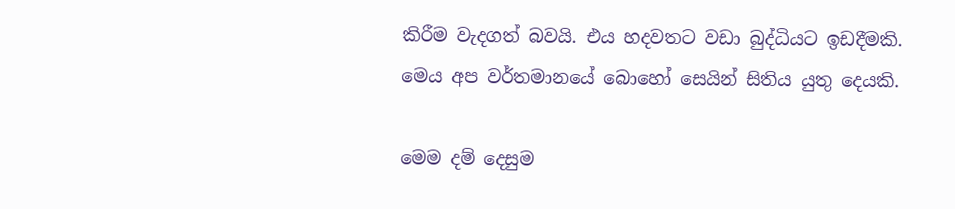කිරීම වැදගත් බවයි. එය හදවතට වඩා බුද්ධියට ඉඩදීමකි. මෙය අප වර්තමානයේ බොහෝ සෙයින් සිතිය යුතු දෙයකි.

මෙම දම් දෙසුම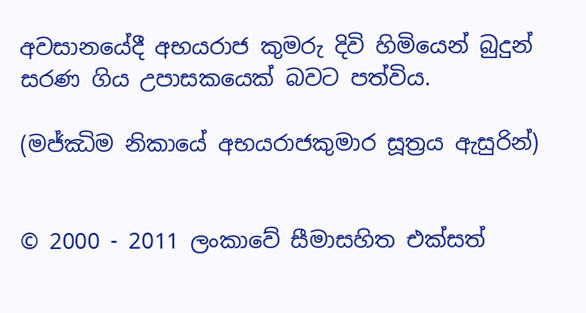අවසානයේදී අභයරාජ කුමරු දිවි හිමියෙන් බුදුන් සරණ ගිය උපාසකයෙක් බවට පත්විය.

(මජ්ඣිම නිකායේ අභයරාජකුමාර සූත්‍රය ඇසුරින්)


© 2000 - 2011 ලංකාවේ සීමාසහිත එක්සත්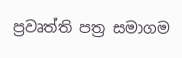ප්‍රවෘත්ති පත්‍ර සමාගම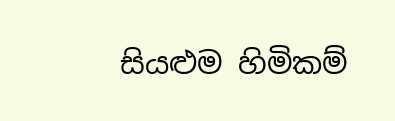සියළුම හිමිකම්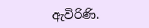ඇවිරිණි.